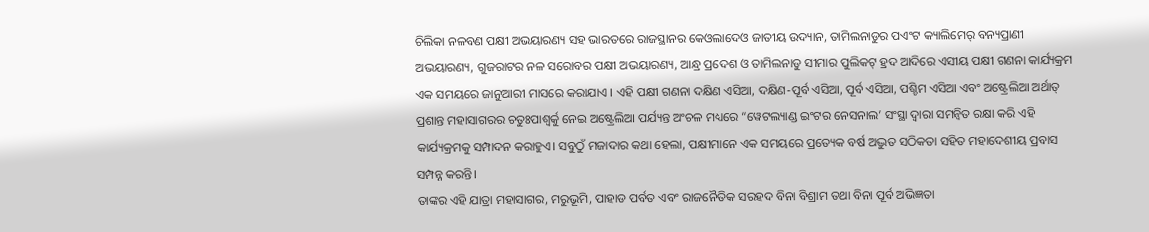ଚିଲିକା ନଳବଣ ପକ୍ଷୀ ଅଭୟାରଣ୍ୟ ସହ ଭାରତରେ ରାଜସ୍ଥାନର କେଓଲାଦେଓ ଜାତୀୟ ଉଦ୍ୟାନ, ତାମିଲନାଡୁର ପଏଂଟ କ୍ୟାଲିମେର୍ ବନ୍ୟପ୍ରାଣୀ ଅଭୟାରଣ୍ୟ, ଗୁଜରାଟର ନଳ ସରୋବର ପକ୍ଷୀ ଅଭୟାରଣ୍ୟ, ଆନ୍ଧ୍ର ପ୍ରଦେଶ ଓ ତାମିଲନାଡୁ ସୀମାର ପୁଲିକଟ୍ ହ୍ରଦ ଆଦିରେ ଏସୀୟ ପକ୍ଷୀ ଗଣନା କାର୍ଯ୍ୟକ୍ରମ ଏକ ସମୟରେ ଜାନୁଆରୀ ମାସରେ କରାଯାଏ । ଏହି ପକ୍ଷୀ ଗଣନା ଦକ୍ଷିଣ ଏସିଆ, ଦକ୍ଷିଣ-ପୂର୍ବ ଏସିଆ, ପୂର୍ବ ଏସିଆ, ପଶ୍ଚିମ ଏସିଆ ଏବଂ ଅଷ୍ଟ୍ରେଲିଆ ଅର୍ଥାତ୍ ପ୍ରଶାନ୍ତ ମହାସାଗରର ଚତୁଃପାଶ୍ୱର୍କୁ ନେଇ ଅଷ୍ଟ୍ରେଲିଆ ପର୍ଯ୍ୟନ୍ତ ଅଂଚଳ ମଧ୍ୟରେ “ୱେଟଲ୍ୟାଣ୍ଡ ଇଂଟର ନେସନାଲ’ ସଂସ୍ଥା ଦ୍ୱାରା ସମନ୍ୱିତ ରକ୍ଷା କରି ଏହି କାର୍ଯ୍ୟକ୍ରମକୁ ସମ୍ପାଦନ କରାହୁଏ। ସବୁଠୁଁ ମଜାଦାର କଥା ହେଲା, ପକ୍ଷୀମାନେ ଏକ ସମୟରେ ପ୍ରତ୍ୟେକ ବର୍ଷ ଅଦ୍ଭୁତ ସଠିକତା ସହିତ ମହାଦେଶୀୟ ପ୍ରବାସ ସମ୍ପନ୍ନ କରନ୍ତି।
ତାଙ୍କର ଏହି ଯାତ୍ରା ମହାସାଗର, ମରୁଭୂମି, ପାହାଡ ପର୍ବତ ଏବଂ ରାଜନୈତିକ ସରହଦ ବିନା ବିଶ୍ରାମ ତଥା ବିନା ପୂର୍ବ ଅଭିଜ୍ଞତା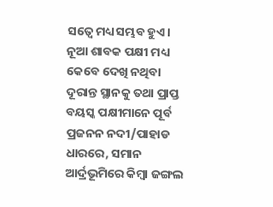ସତ୍ୱେ ମଧ୍ୟ ସମ୍ଭବ ହୁଏ। ନୂଆ ଶାବକ ପକ୍ଷୀ ମଧ୍ୟ କେବେ ଦେଖି ନଥିବା ଦୂରାନ୍ତ ସ୍ଥାନକୁ ତଥା ପ୍ରାପ୍ତ ବୟସ୍କ ପକ୍ଷୀମାନେ ପୂର୍ବ ପ୍ରଜନନ ନଦୀ/ପାହାଡ ଧାରରେ, ସମାନ ଆର୍ଦ୍ରଭୂମିରେ କିମ୍ବା ଜଙ୍ଗଲ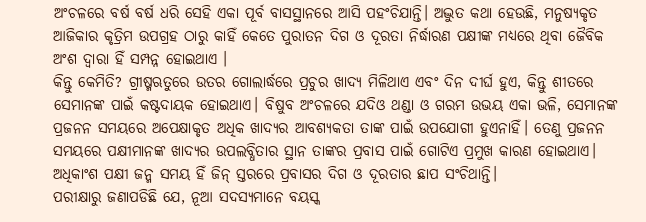ଅଂଚଳରେ ବର୍ଷ ବର୍ଷ ଧରି ସେହି ଏକା ପୂର୍ବ ବାସସ୍ଥାନରେ ଆସି ପହଂଚିଯାନ୍ତି। ଅଦ୍ଭୁତ କଥା ହେଉଛି, ମନୁଷ୍ୟକୃତ ଆଜିକାର କୃତ୍ରିମ ଉପଗ୍ରହ ଠାରୁ କାହିଁ କେତେ ପୁରାତନ ଦିଗ ଓ ଦୂରତା ନିର୍ଦ୍ଧାରଣ ପକ୍ଷୀଙ୍କ ମଧ୍ୟରେ ଥିବା ଜୈବିକ ଅଂଶ ଦ୍ୱାରା ହିଁ ସମ୍ପନ୍ନ ହୋଇଥାଏ ।
କିନ୍ତୁ କେମିତି? ଗ୍ରୀଷ୍ମଋତୁରେ ଉତର ଗୋଲାର୍ଦ୍ଧରେ ପ୍ରଚୁର ଖାଦ୍ୟ ମିଳିଥାଏ ଏବଂ ଦିନ ଦୀର୍ଘ ହୁଏ, କିନ୍ତୁ ଶୀତରେ ସେମାନଙ୍କ ପାଇଁ କଷ୍ଟଦାୟକ ହୋଇଥାଏ। ବିଷୁବ ଅଂଚଳରେ ଯଦିଓ ଥଣ୍ଡା ଓ ଗରମ ଉଭୟ ଏକା ଭଳି, ସେମାନଙ୍କ ପ୍ରଜନନ ସମୟରେ ଅପେକ୍ଷାକୃତ ଅଧିକ ଖାଦ୍ୟର ଆବଶ୍ୟକତା ତାଙ୍କ ପାଇଁ ଉପଯୋଗୀ ହୁଏନାହିଁ। ତେଣୁ ପ୍ରଜନନ ସମୟରେ ପକ୍ଷୀମାନଙ୍କ ଖାଦ୍ୟର ଉପଲବ୍ଧିତାର ସ୍ଥାନ ତାଙ୍କର ପ୍ରବାସ ପାଇଁ ଗୋଟିଏ ପ୍ରମୁଖ କାରଣ ହୋଇଥାଏ। ଅଧିକାଂଶ ପକ୍ଷୀ ଜନ୍ମ ସମୟ ହିଁ ଜିନ୍ ସ୍ତରରେ ପ୍ରବାସର ଦିଗ ଓ ଦୂରତାର ଛାପ ସଂଚିଥାନ୍ତି।
ପରୀକ୍ଷାରୁ ଜଣାପଡିଛି ଯେ, ନୂଆ ସଦସ୍ୟମାନେ ବୟସ୍କ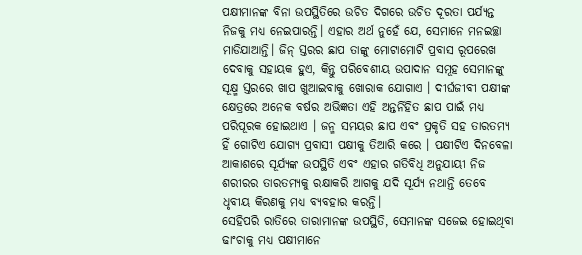ପକ୍ଷୀମାନଙ୍କ ବିନା ଉପସ୍ଥିତିରେ ଉଚିତ ଦିଗରେ ଉଚିତ ଦୂରତା ପର୍ଯ୍ୟନ୍ତ ନିଜକୁ ମଧ୍ୟ ନେଇପାରନ୍ତି। ଏହାର ଅର୍ଥ ନୁହେଁ ଯେ, ସେମାନେ ମନଇଚ୍ଛା ମାଡିଯାଆନ୍ତି। ଜିନ୍ ସ୍ତରର ଛାପ ତାଙ୍କୁ ମୋଟାମୋଟି ପ୍ରବାସ ରୂପରେଖ ଦେବାକୁ ସହାୟକ ହୁଏ, କିନ୍ତୁ ପରିବେଶୀୟ ଉପାଦାନ ସମୂହ ସେମାନଙ୍କୁ ସୂକ୍ଷ୍ମ ସ୍ତରରେ ଖାପ ଖୁଆଇବାକୁ ଖୋରାକ ଯୋଗାଏ । ଦୀର୍ଘଜୀବୀ ପକ୍ଷୀଙ୍କ କ୍ଷେତ୍ରରେ ଅନେକ ବର୍ଷର ଅଭିଜ୍ଞତା ଏହି ଅନ୍ତର୍ନିହିତ ଛାପ ପାଇଁ ମଧ୍ୟ ପରିପୂରକ ହୋଇଥାଏ । ଜନ୍ମ ସମୟର ଛାପ ଏବଂ ପ୍ରକୃତି ସହ ତାରତମ୍ୟ ହିଁ ଗୋଟିଏ ଯୋଗ୍ୟ ପ୍ରବାସୀ ପକ୍ଷୀକୁ ତିଆରି କରେ । ପକ୍ଷୀଟିଏ ଦିନବେଳା ଆକାଶରେ ସୂର୍ଯ୍ୟଙ୍କ ଉପସ୍ଥିତି ଏବଂ ଏହାର ଗତିବିଧି ଅନୁଯାୟୀ ନିଜ ଶରୀରର ତାରତମ୍ୟକୁ ରକ୍ଷାକରି ଆଗକୁ ଯଦି ସୂର୍ଯ୍ୟ ନଥାନ୍ତି ତେବେ ଧୃବୀୟ କିରଣକୁ ମଧ୍ୟ ବ୍ୟବହାର କରନ୍ତି।
ସେହିପରି ରାତିରେ ତାରାମାନଙ୍କ ଉପସ୍ଥିତି, ସେମାନଙ୍କ ସଜେଇ ହୋଇଥିବା ଢାଂଚାକୁ ମଧ୍ୟ ପକ୍ଷୀମାନେ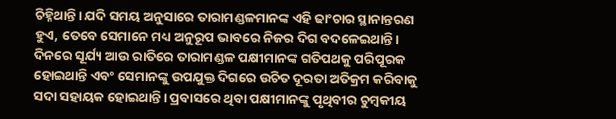ଚିହ୍ନିଥାନ୍ତି। ଯଦି ସମୟ ଅନୁସାରେ ତାରାମଣ୍ଡଳମାନଙ୍କ ଏହି ଢାଂଚାର ସ୍ଥାନାନ୍ତରଣ ହୁଏ, ତେବେ ସେମାନେ ମଧ୍ୟ ଅନୁରୂପ ଭାବରେ ନିଜର ଦିଗ ବଦଳେଇଥାନ୍ତି। ଦିନରେ ସୂର୍ଯ୍ୟ ଆଉ ରାତିରେ ତାରାମଣ୍ଡଳ ପକ୍ଷୀମାନଙ୍କ ଗତିପଥକୁ ପରିପୂରକ ହୋଇଥାନ୍ତି ଏବଂ ସେମାନଙ୍କୁ ଉପଯୁକ୍ତ ଦିଗରେ ଉଚିତ ଦୂରତା ଅତିକ୍ରମ କରିବାକୁ ସଦା ସହାୟକ ହୋଇଥାନ୍ତି। ପ୍ରବାସରେ ଥିବା ପକ୍ଷୀମାନଙ୍କୁ ପୃଥିବୀର ଚୁମ୍ବକୀୟ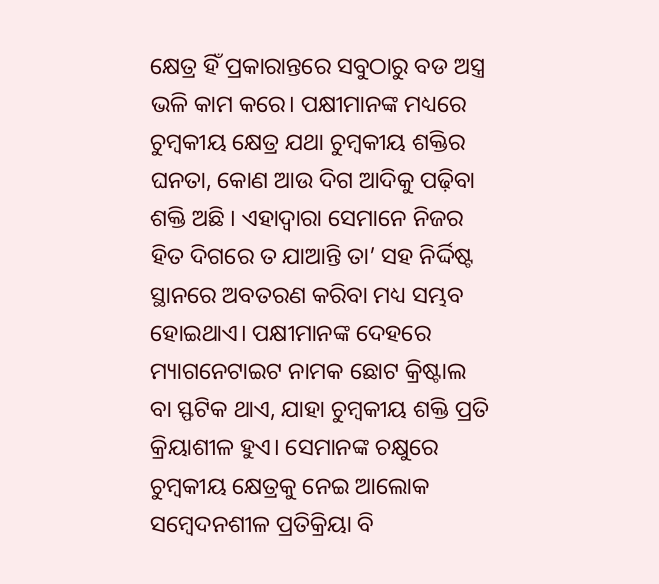କ୍ଷେତ୍ର ହିଁ ପ୍ରକାରାନ୍ତରେ ସବୁଠାରୁ ବଡ ଅସ୍ତ୍ର ଭଳି କାମ କରେ। ପକ୍ଷୀମାନଙ୍କ ମଧ୍ୟରେ ଚୁମ୍ବକୀୟ କ୍ଷେତ୍ର ଯଥା ଚୁମ୍ବକୀୟ ଶକ୍ତିର ଘନତା, କୋଣ ଆଉ ଦିଗ ଆଦିକୁ ପଢ଼ିବା ଶକ୍ତି ଅଛି । ଏହାଦ୍ୱାରା ସେମାନେ ନିଜର ହିତ ଦିଗରେ ତ ଯାଆନ୍ତି ତା’ ସହ ନିର୍ଦ୍ଦିଷ୍ଟ ସ୍ଥାନରେ ଅବତରଣ କରିବା ମଧ୍ୟ ସମ୍ଭବ ହୋଇଥାଏ। ପକ୍ଷୀମାନଙ୍କ ଦେହରେ ମ୍ୟାଗନେଟାଇଟ ନାମକ ଛୋଟ କ୍ରିଷ୍ଟାଲ ବା ସ୍ଫଟିକ ଥାଏ, ଯାହା ଚୁମ୍ବକୀୟ ଶକ୍ତି ପ୍ରତି କ୍ରିୟାଶୀଳ ହୁଏ। ସେମାନଙ୍କ ଚକ୍ଷୁରେ ଚୁମ୍ବକୀୟ କ୍ଷେତ୍ରକୁ ନେଇ ଆଲୋକ ସମ୍ବେଦନଶୀଳ ପ୍ରତିକ୍ରିୟା ବି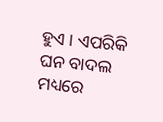ହୁଏ । ଏପରିକି ଘନ ବାଦଲ ମଧ୍ୟରେ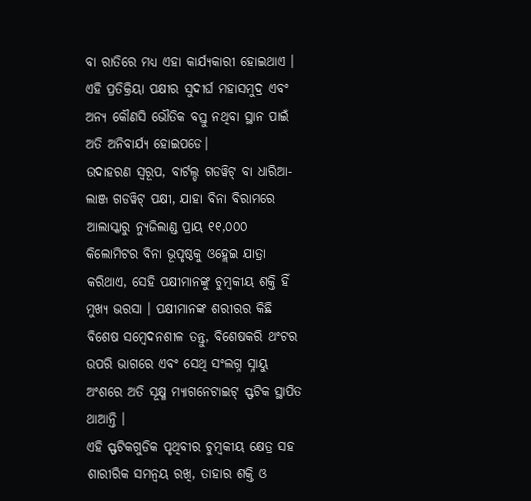ବା ରାତିରେ ମଧ୍ୟ ଏହା କାର୍ଯ୍ୟକାରୀ ହୋଇଥାଏ । ଏହି ପ୍ରତିକ୍ରିୟା ପକ୍ଷୀର ସୁଦୀର୍ଘ ମହାସମୁଦ୍ର ଏବଂ ଅନ୍ୟ କୌଣସି ଭୌତିକ ବସ୍ତୁ ନଥିବା ସ୍ଥାନ ପାଇଁ ଅତି ଅନିବାର୍ଯ୍ୟ ହୋଇପଡେ।
ଉଦାହରଣ ସ୍ୱରୂପ, ବାର୍ଟଲ୍ଡ ଗଡୱିଟ୍ ବା ଧାରିଆ-ଲାଞ୍ଜ ଗଡୱିଟ୍ ପକ୍ଷୀ, ଯାହା ବିନା ବିରାମରେ ଆଲାସ୍କାରୁ ନ୍ୟୁଜିଲାଣ୍ଡ ପ୍ରାୟ ୧୧,୦୦୦ କିଲୋମିଟର ବିନା ଭୂପୃଷ୍ଠକୁ ଓହ୍ଲେଇ ଯାତ୍ରା କରିଥାଏ, ସେହି ପକ୍ଷୀମାନଙ୍କୁ ଚୁମ୍ବକୀୟ ଶକ୍ତି ହିଁ ମୁଖ୍ୟ ଭରସା । ପକ୍ଷୀମାନଙ୍କ ଶରୀରର କିଛି ବିଶେଷ ସମ୍ବେଦନଶୀଳ ତନ୍ତୁ, ବିଶେଷକରି ଥଂଟର ଉପରି ଭାଗରେ ଏବଂ ସେଥି ସଂଲଗ୍ନ ସ୍ନାୟୁ ଅଂଶରେ ଅତି ସୂକ୍ଷ୍ମ ମ୍ୟାଗନେଟାଇଟ୍ ସ୍ଫଟିକ ସ୍ଥାପିତ ଥାଆନ୍ତି ।
ଏହି ସ୍ଫଟିକଗୁଡିକ ପୃଥିବୀର ଚୁମ୍ବକୀୟ କ୍ଷେତ୍ର ସହ ଶାରୀରିକ ସମନ୍ୱୟ ରଖି, ତାହାର ଶକ୍ତି ଓ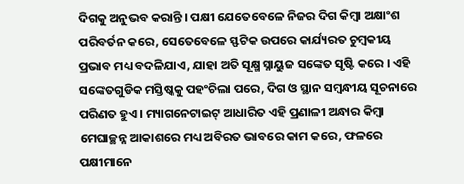ଦିଗକୁ ଅନୁଭବ କରାନ୍ତି । ପକ୍ଷୀ ଯେତେବେଳେ ନିଜର ଦିଗ କିମ୍ବା ଅକ୍ଷାଂଶ ପରିବର୍ତନ କରେ, ସେତେବେଳେ ସ୍ଫଟିକ ଉପରେ କାର୍ଯ୍ୟରତ ଚୁମ୍ବକୀୟ ପ୍ରଭାବ ମଧ୍ୟ ବଦଳିଯାଏ, ଯାହା ଅତି ସୂକ୍ଷ୍ମ ସ୍ନାୟୁଜ ସଙ୍କେତ ସୃଷ୍ଟି କରେ । ଏହି ସଙ୍କେତଗୁଡିକ ମସ୍ତିଷ୍କକୁ ପହଂଚିଲା ପରେ, ଦିଗ ଓ ସ୍ଥାନ ସମ୍ବନ୍ଧୀୟ ସୂଚନାରେ ପରିଣତ ହୁଏ । ମ୍ୟାଗନେଟାଇଟ୍ ଆଧାରିତ ଏହି ପ୍ରଣାଳୀ ଅନ୍ଧାର କିମ୍ବା ମେଘାଚ୍ଛନ୍ନ ଆକାଶରେ ମଧ୍ୟ ଅବିରତ ଭାବରେ କାମ କରେ, ଫଳରେ ପକ୍ଷୀମାନେ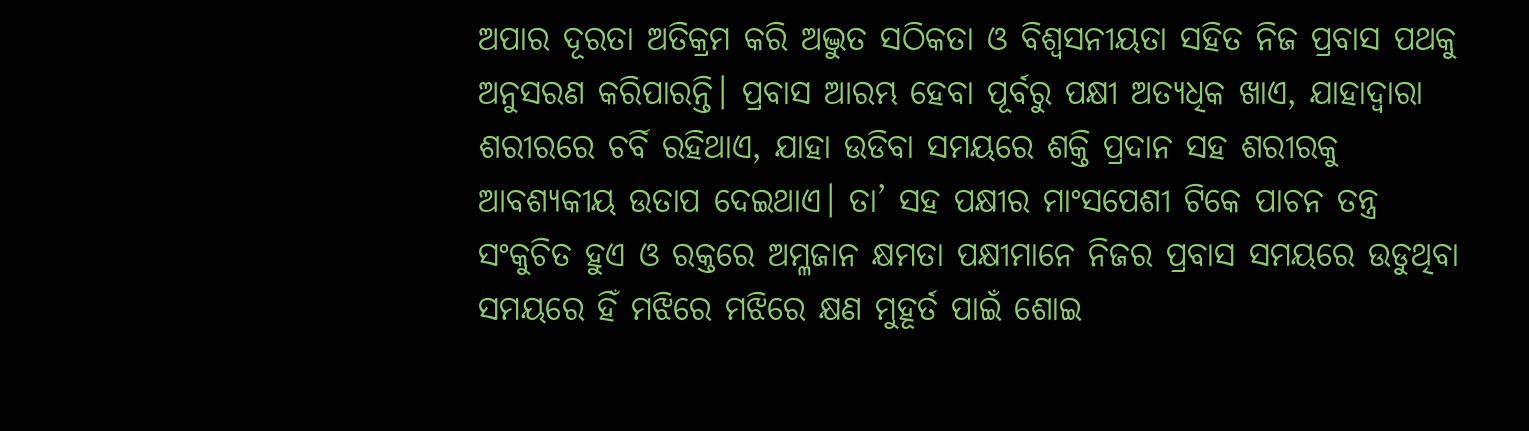ଅପାର ଦୂରତା ଅତିକ୍ରମ କରି ଅଦ୍ଭୁତ ସଠିକତା ଓ ବିଶ୍ୱସନୀୟତା ସହିତ ନିଜ ପ୍ରବାସ ପଥକୁ ଅନୁସରଣ କରିପାରନ୍ତି। ପ୍ରବାସ ଆରମ୍ଭ ହେବା ପୂର୍ବରୁ ପକ୍ଷୀ ଅତ୍ୟଧିକ ଖାଏ, ଯାହାଦ୍ୱାରା ଶରୀରରେ ଚର୍ବି ରହିଥାଏ, ଯାହା ଉଡିବା ସମୟରେ ଶକ୍ତି ପ୍ରଦାନ ସହ ଶରୀରକୁ ଆବଶ୍ୟକୀୟ ଉତାପ ଦେଇଥାଏ। ତା’ ସହ ପକ୍ଷୀର ମାଂସପେଶୀ ଟିକେ ପାଚନ ତନ୍ତ୍ର ସଂକୁଚିତ ହୁଏ ଓ ରକ୍ତରେ ଅମ୍ଳଜାନ କ୍ଷମତା ପକ୍ଷୀମାନେ ନିଜର ପ୍ରବାସ ସମୟରେ ଉଡୁଥିବା ସମୟରେ ହିଁ ମଝିରେ ମଝିରେ କ୍ଷଣ ମୁହୂର୍ତ ପାଇଁ ଶୋଇ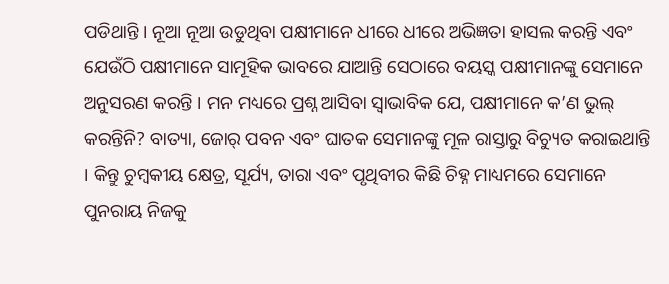ପଡିଥାନ୍ତି । ନୂଆ ନୂଆ ଉଡୁଥିବା ପକ୍ଷୀମାନେ ଧୀରେ ଧୀରେ ଅଭିଜ୍ଞତା ହାସଲ କରନ୍ତି ଏବଂ ଯେଉଁଠି ପକ୍ଷୀମାନେ ସାମୂହିକ ଭାବରେ ଯାଆନ୍ତି ସେଠାରେ ବୟସ୍କ ପକ୍ଷୀମାନଙ୍କୁ ସେମାନେ ଅନୁସରଣ କରନ୍ତି । ମନ ମଧ୍ୟରେ ପ୍ରଶ୍ନ ଆସିବା ସ୍ୱାଭାବିକ ଯେ, ପକ୍ଷୀମାନେ କ’ଣ ଭୁଲ୍ କରନ୍ତିନି? ବାତ୍ୟା, ଜୋର୍ ପବନ ଏବଂ ଘାତକ ସେମାନଙ୍କୁ ମୂଳ ରାସ୍ତାରୁ ବିଚ୍ୟୁତ କରାଇଥାନ୍ତି । କିନ୍ତୁ ଚୁମ୍ବକୀୟ କ୍ଷେତ୍ର, ସୂର୍ଯ୍ୟ, ତାରା ଏବଂ ପୃଥିବୀର କିଛି ଚିହ୍ନ ମାଧ୍ୟମରେ ସେମାନେ ପୁନରାୟ ନିଜକୁ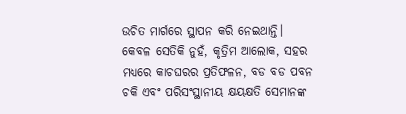ଉଚିତ ମାର୍ଗରେ ସ୍ଥାପନ କରି ନେଇଥାନ୍ତି।
କେବଳ ସେତିକି ନୁହଁ, କୃତ୍ରିମ ଆଲୋକ, ସହର ମଧ୍ୟରେ କାଚଘରର ପ୍ରତିଫଳନ, ବଡ ବଡ ପବନ ଚକି ଏବଂ ପରିସଂସ୍ଥାନୀୟ କ୍ଷୟକ୍ଷତି ସେମାନଙ୍କ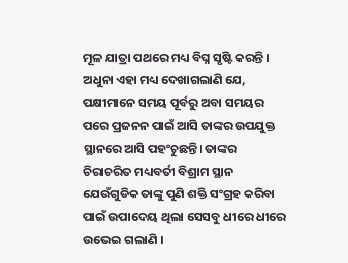ମୂଳ ଯାତ୍ରା ପଥରେ ମଧ୍ୟ ବିଘ୍ନ ସୃଷ୍ଟି କରନ୍ତି । ଅଧୁନା ଏହା ମଧ୍ୟ ଦେଖାଗଲାଣି ଯେ, ପକ୍ଷୀମାନେ ସମୟ ପୂର୍ବରୁ ଅବା ସମୟର ପରେ ପ୍ରଜନନ ପାଇଁ ଆସି ତାଙ୍କର ଉପଯୁକ୍ତ ସ୍ଥାନରେ ଆସି ପହଂଚୁଛନ୍ତି। ତାଙ୍କର ଚିରାଚରିତ ମଧ୍ୟବର୍ତୀ ବିଶ୍ରାମ ସ୍ଥାନ ଯେଉଁଗୁଡିକ ତାଙ୍କୁ ପୁଣି ଶକ୍ତି ସଂଗ୍ରହ କରିବା ପାଇଁ ଉପାଦେୟ ଥିଲା ସେସବୁ ଧୀରେ ଧୀରେ ଉଭେଇ ଗଲାଣି ।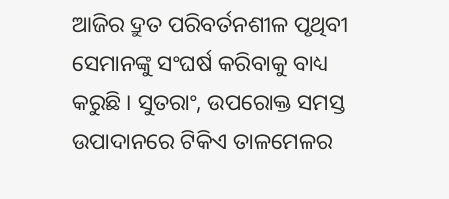ଆଜିର ଦ୍ରୁତ ପରିବର୍ତନଶୀଳ ପୃଥିବୀ ସେମାନଙ୍କୁ ସଂଘର୍ଷ କରିବାକୁ ବାଧ୍ୟ କରୁଛି । ସୁତରାଂ, ଉପରୋକ୍ତ ସମସ୍ତ ଉପାଦାନରେ ଟିକିଏ ତାଳମେଳର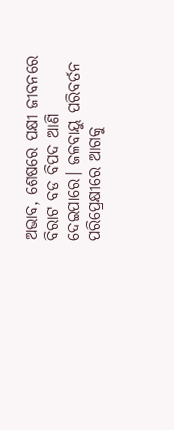ଅଭାବ, ଶେଷରେ ପକ୍ଷୀ ଜୀବନରେ ବିରାଟ ବଡ ବିପଦ ଆଣି ଦେଇପାରେ। ଜଳବାୟୁ ପରିବର୍ତନ ପରିପ୍ରେକ୍ଷୀରେ ଆଗକୁ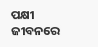ପକ୍ଷୀ ଜୀବନରେ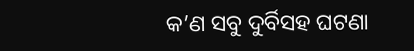କ’ଣ ସବୁ ଦୁର୍ବିସହ ଘଟଣା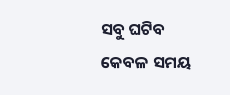ସବୁ ଘଟିବ କେବଳ ସମୟ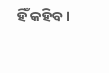ହିଁ କହିବ।